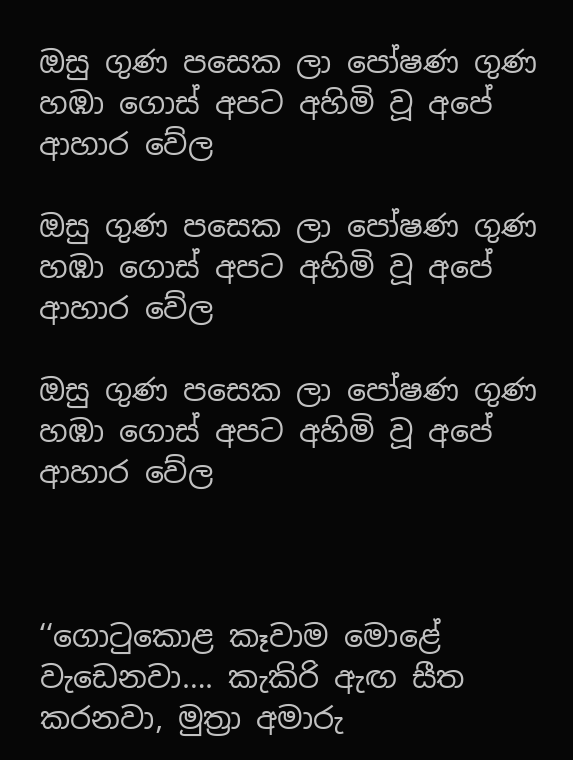ඔසු ගුණ පසෙක ලා පෝෂණ ගුණ හඹා ගොස් අපට අහිමි වූ අපේ ආහාර වේල

ඔසු ගුණ පසෙක ලා පෝෂණ ගුණ හඹා ගොස් අපට අහිමි වූ අපේ ආහාර වේල

ඔසු ගුණ පසෙක ලා පෝෂණ ගුණ හඹා ගොස් අපට අහිමි වූ අපේ ආහාර වේල



‘‘ගොටුකොළ කෑවාම මොළේ වැඩෙනවා…. කැකිරි ඇඟ සීත කරනවා, මුත්‍රා අමාරු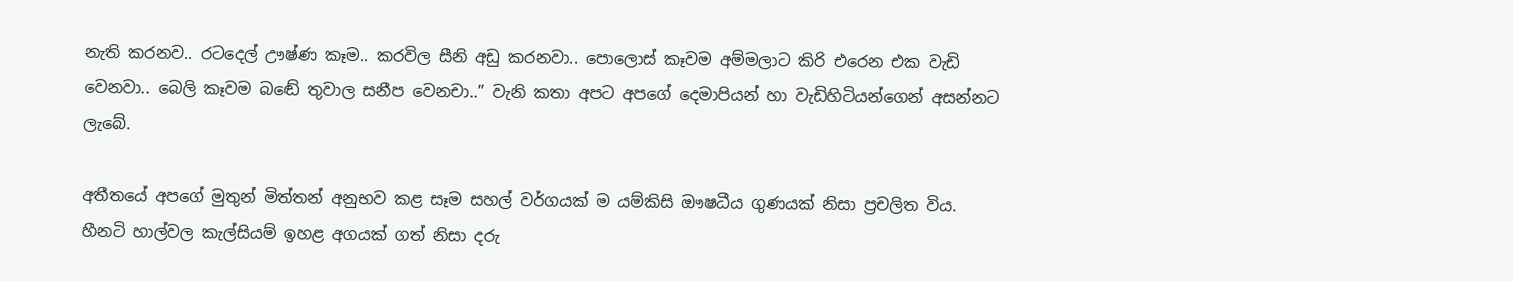නැති කරනව.. රටදෙල් ඌෂ්ණ කෑම.. කරවිල සීනි අඩු කරනවා.. පොලොස් කෑවම අම්මලාට කිරි එරෙන එක වැඩි වෙනවා.. බෙලි කෑවම බඬේ තුවාල සනීප වෙනචා..” වැනි කතා අපට අපගේ දෙමාපියන් හා වැඩිහිටියන්ගෙන් අසන්නට ලැබේ.

අතීතයේ අපගේ මුතුන් මිත්තන් අනුභව කළ සෑම සහල් වර්ගයක් ම යම්කිසි ඖෂධීය ගුණයක් නිසා ප්‍රචලිත විය. හීනටි හාල්වල කැල්සියම් ඉහළ අගයක් ගත් නිසා දරු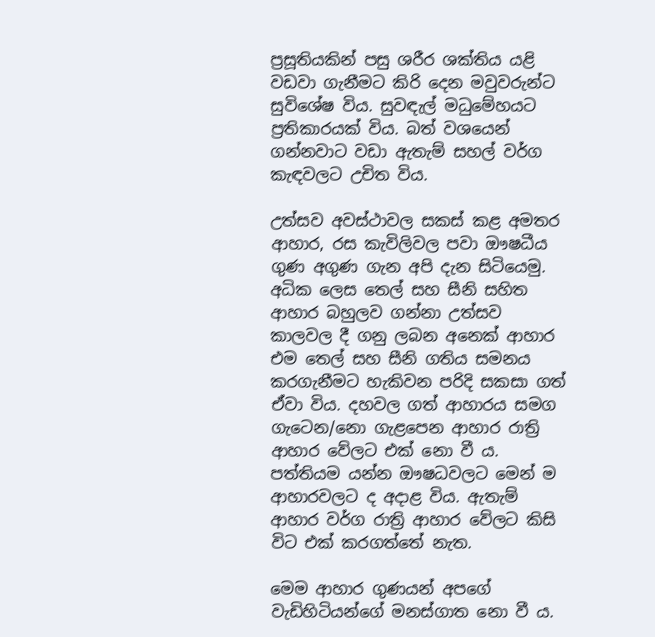ප්‍රසූතියකින් පසු ශරීර ශක්තිය යළි වඩවා ගැනීමට කිරි දෙන මවුවරුන්ට සුවිශේෂ විය. සුවඳැල් මධුමේහයට ප්‍රතිකාරයක් විය. බත් වශයෙන් ගන්නවාට වඩා ඇතැම් සහල් වර්ග කැඳවලට උචිත විය.

උත්සව අවස්ථාවල සකස් කළ අමතර ආහාර, රස කැවිලිවල පවා ඖෂධීය ගුණ අගුණ ගැන අපි දැන සිටියෙමු. අධික ලෙස තෙල් සහ සීනි සහිත ආහාර බහුලව ගන්නා උත්සව කාලවල දී ගනු ලබන අනෙක් ආහාර එම තෙල් සහ සීනි ගතිය සමනය කරගැනීමට හැකිවන පරිදි සකසා ගත් ඒවා විය. දහවල ගත් ආහාරය සමග ගැටෙන/නො ගැළපෙන ආහාර රාත්‍රි ආහාර වේලට එක් නො වී ය. පත්තියම යන්න ඖෂධවලට මෙන් ම ආහාරවලට ද අදාළ විය. ඇතැම් ආහාර වර්ග රාත්‍රි ආහාර වේලට කිසි විට එක් කරගත්තේ නැත.

මෙම ආහාර ගුණයන් අපගේ වැඩිහිටියන්ගේ මනස්ගාත නො වී ය.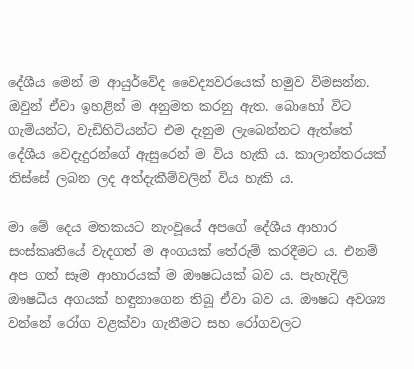දේශීය මෙන් ම ආයුර්වේද වෛද්‍යවරයෙක් හමුව විමසන්න. ඔවුන් ඒවා ඉහළින් ම අනුමත කරනු ඇත. බොහෝ විට ගැමියන්ට, වැඩිහිටියන්ට එම දැනුම ලැබෙන්නට ඇත්තේ දේශීය වෙදැදුරන්ගේ ඇසුරෙන් ම විය හැකි ය. කාලාන්තරයක් තිස්සේ ලබන ලද අත්දැකීම්වලින් විය හැකි ය.

මා මේ දෙය මතකයට නැංවූයේ අපගේ දේශීය ආහාර සංස්කෘතියේ වැදගත් ම අංගයක් තේරුම් කරදීමට ය. එනම් අප ගත් සෑම ආහාරයක් ම ඖෂධයක් බව ය. පැහැදිලි ඖෂධීය අගයක් හඳුනාගෙන තිබූ ඒවා බව ය. ඖෂධ අවශ්‍ය වන්නේ රෝග වළක්වා ගැනීමට සහ රෝගවලට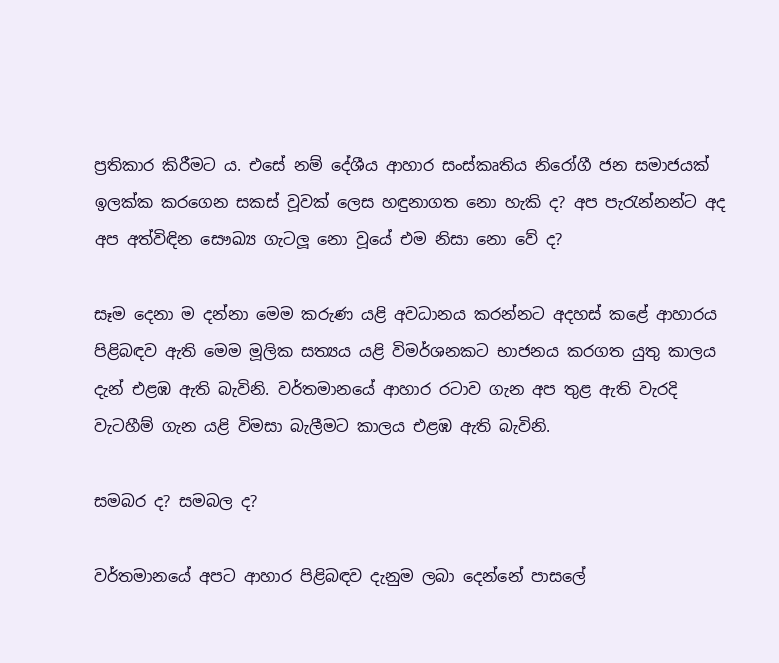ප්‍රතිකාර කිරීමට ය. එසේ නම් දේශීය ආහාර සංස්කෘතිය නිරෝගී ජන සමාජයක් ඉලක්ක කරගෙන සකස් වූවක් ලෙස හඳුනාගත නො හැකි ද? අප පැරැන්නන්ට අද අප අත්විඳින සෞඛ්‍ය ගැටලූ නො වූයේ එම නිසා නො වේ ද?

සෑම දෙනා ම දන්නා මෙම කරුණ යළි අවධානය කරන්නට අදහස් කළේ ආහාරය පිළිබඳව ඇති මෙම මූලික සත්‍යය යළි විමර්ශනකට භාජනය කරගත යුතු කාලය දැන් එළඹ ඇති බැවිනි. වර්තමානයේ ආහාර රටාව ගැන අප තුළ ඇති වැරදි වැටහීම් ගැන යළි විමසා බැලීමට කාලය එළඹ ඇති බැවිනි.

සමබර ද? සමබල ද?

වර්තමානයේ අපට ආහාර පිළිබඳව දැනුම ලබා දෙන්නේ පාසලේ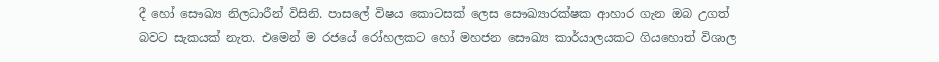දී හෝ සෞඛ්‍ය නිලධාරීන් විසිනි. පාසලේ විෂය කොටසක් ලෙස සෞඛ්‍යාරක්ෂක ආහාර ගැන ඔබ උගත් බවට සැකයක් නැත. එමෙන් ම රජයේ රෝහලකට හෝ මහජන සෞඛ්‍ය කාර්යාලයකට ගියහොත් විශාල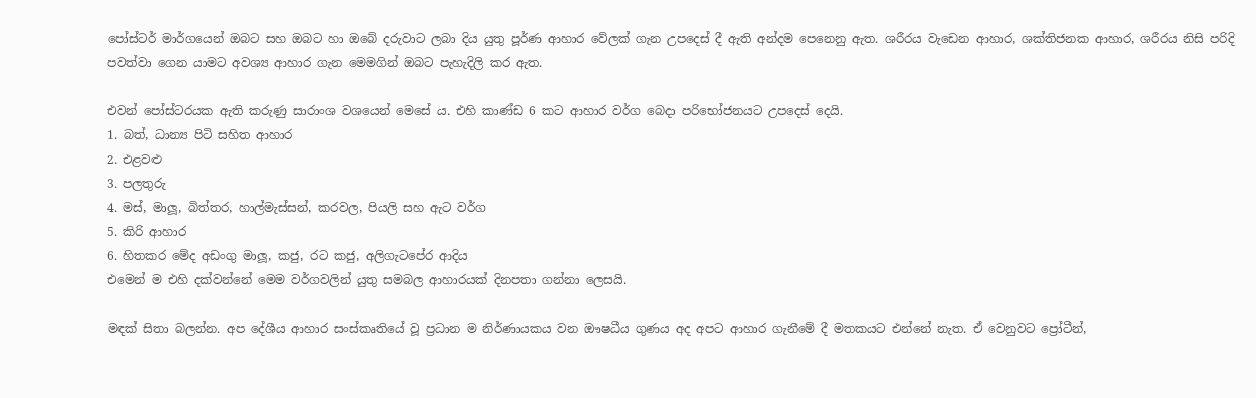පෝස්ටර් මාර්ගයෙන් ඔබට සහ ඔබට හා ඔබේ දරුවාට ලබා දිය යුතු පූර්ණ ආහාර වේලක් ගැන උපදෙස් දී ඇති අන්දම පෙනෙනු ඇත. ශරීරය වැඩෙන ආහාර, ශක්තිජනක ආහාර, ශරීරය නිසි පරිදි පවත්වා ගෙන යාමට අවශ්‍ය ආහාර ගැන මෙමගින් ඔබට පැහැදිලි කර ඇත.

එවන් පෝස්ටරයක ඇති කරුණු සාරාංශ වශයෙන් මෙසේ ය. එහි කාණ්ඩ 6 කට ආහාර වර්ග බෙදා පරිභෝජනයට උපදෙස් දෙයි.
1. බත්, ධාන්‍ය පිටි සහිත ආහාර
2. එළවළු
3. පලතුරු
4. මස්, මාලූ, බිත්තර, හාල්මැස්සන්, කරවල, පියලි සහ ඇට වර්ග
5. කිරි ආහාර
6. හිතකර මේද අඩංගු මාලූ, කජු, රට කජු, අලිගැටපේර ආදිය
එමෙන් ම එහි දක්වන්නේ මෙම වර්ගවලින් යුතු සමබල ආහාරයක් දිනපතා ගන්නා ලෙසයි.

මඳක් සිතා බලන්න. අප දේශීය ආහාර සංස්කෘතියේ වූ ප්‍රධාන ම නිර්ණායකය වන ඖෂධීය ගුණය අද අපට ආහාර ගැනීමේ දී මතකයට එන්නේ නැත. ඒ වෙනුවට ප්‍රෝටීන්,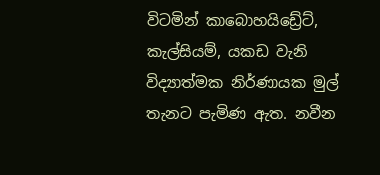විටමින් කාබොහයිඩ්‍රේට්, කැල්සියම්, යකඩ වැනි විද්‍යාත්මක නිර්ණායක මුල් තැනට පැමිණ ඇත. නවීන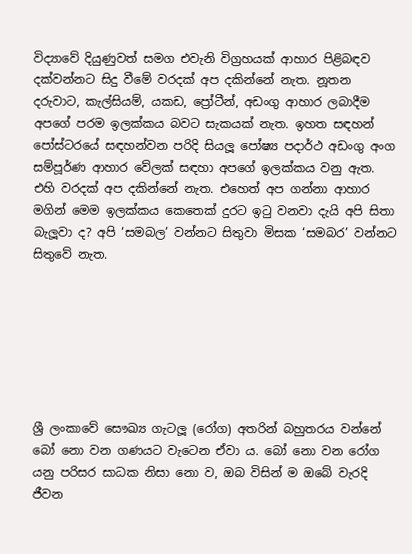විද්‍යාවේ දියුණුවත් සමග එවැනි විග්‍රහයක් ආහාර පිළිබඳව දක්වන්නට සිදු වීමේ වරදක් අප දකින්නේ නැත. නූතන දරුවාට, කැල්සියම්, යකඩ, ප්‍රෝටීන්, අඩංගු ආහාර ලබාදීම අපගේ පරම ඉලක්කය බවට සැකයක් නැත. ඉහත සඳහන් පෝස්ටරයේ සඳහන්වන පරිදි සියලූ පෝෂ්‍ය පදාර්ථ අඩංගු අංග සම්පූර්ණ ආහාර වේලක් සඳහා අපගේ ඉලක්කය වනු ඇත. එහි වරදක් අප දකින්නේ නැත. එහෙත් අප ගන්නා ආහාර මගින් මෙම ඉලක්කය කෙතෙක් දුරට ඉටු වනවා දැයි අපි සිතා බැලූවා ද? අපි ‘සමබල’ වන්නට සිතුවා මිසක ‘සමබර’ වන්නට සිතුවේ නැත.







ශ්‍රී ලංකාවේ සෞඛ්‍ය ගැටලූ (රෝග) අතරින් බහුතරය වන්නේ බෝ නො වන ගණයට වැටෙන ඒවා ය. බෝ නො වන රෝග යනු පරිසර සාධක නිසා නො ව, ඔබ විසින් ම ඔබේ වැරදි ජීවන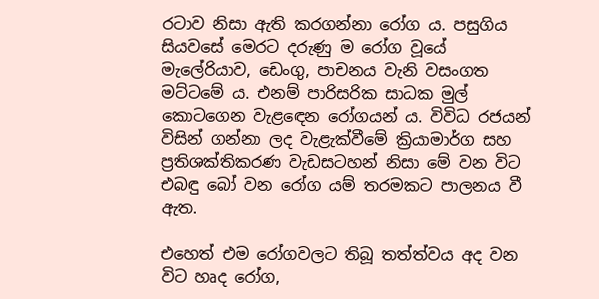රටාව නිසා ඇති කරගන්නා රෝග ය. පසුගිය සියවසේ මෙරට දරුණු ම රෝග වූයේ මැලේරියාව, ඩෙංගු, පාචනය වැනි වසංගත මට්ටමේ ය. එනම් පාරිසරික සාධක මුල් කොටගෙන වැළඳෙන රෝගයන් ය. විවිධ රජයන් විසින් ගන්නා ලද වැළැක්වීමේ ක්‍රියාමාර්ග සහ ප්‍රතිශක්තිකරණ වැඩසටහන් නිසා මේ වන විට එබඳු බෝ වන රෝග යම් තරමකට පාලනය වී ඇත.

එහෙත් එම රෝගවලට තිබූ තත්ත්වය අද වන විට හෘද රෝග,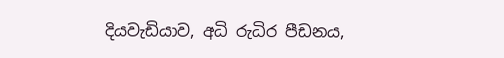දියවැඩියාව, අධි රුධිර පීඩනය,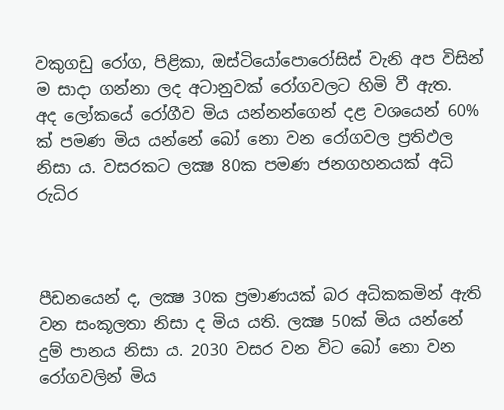වකුගඩු රෝග, පිළිකා, ඔස්ටියෝපොරෝසිස් වැනි අප විසින් ම සාදා ගන්නා ලද අටානුවක් රෝගවලට හිමි වී ඇත.
අද ලෝකයේ රෝගීව මිය යන්නන්ගෙන් දළ වශයෙන් 60% ක් පමණ මිය යන්නේ බෝ නො වන රෝගවල ප්‍රතිඵල නිසා ය. වසරකට ලක්‍ෂ 80ක පමණ ජනගහනයක් අධි රුධිර



පීඩනයෙන් ද, ලක්‍ෂ 30ක ප්‍රමාණයක් බර අධිකකමින් ඇති වන සංකූලතා නිසා ද මිය යති. ලක්‍ෂ 50ක් මිය යන්නේ දුම් පානය නිසා ය. 2030 වසර වන විට බෝ නො වන රෝගවලින් මිය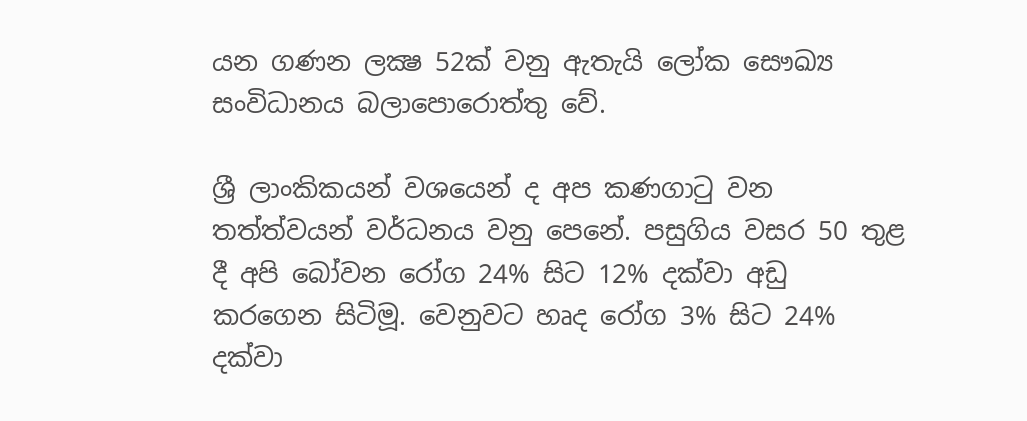යන ගණන ලක්‍ෂ 52ක් වනු ඇතැයි ලෝක සෞඛ්‍ය සංවිධානය බලාපොරොත්තු වේ.

ශ්‍රී ලාංකිකයන් වශයෙන් ද අප කණගාටු වන තත්ත්වයන් වර්ධනය වනු පෙනේ. පසුගිය වසර 50 තුළ දී අපි බෝවන රෝග 24% සිට 12% දක්වා අඩු කරගෙන සිටිමූ. වෙනුවට හෘද රෝග 3% සිට 24% දක්වා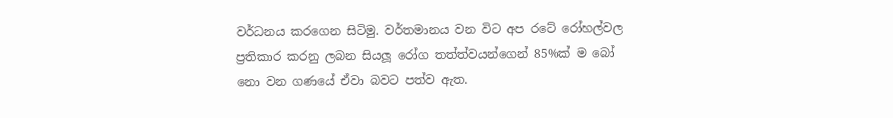වර්ධනය කරගෙන සිටිමු. වර්තමානය වන විට අප රටේ රෝහල්වල ප්‍රතිකාර කරනු ලබන සියලූ රෝග තත්ත්වයන්ගෙන් 85%ක් ම බෝ නො වන ගණයේ ඒවා බවට පත්ව ඇත.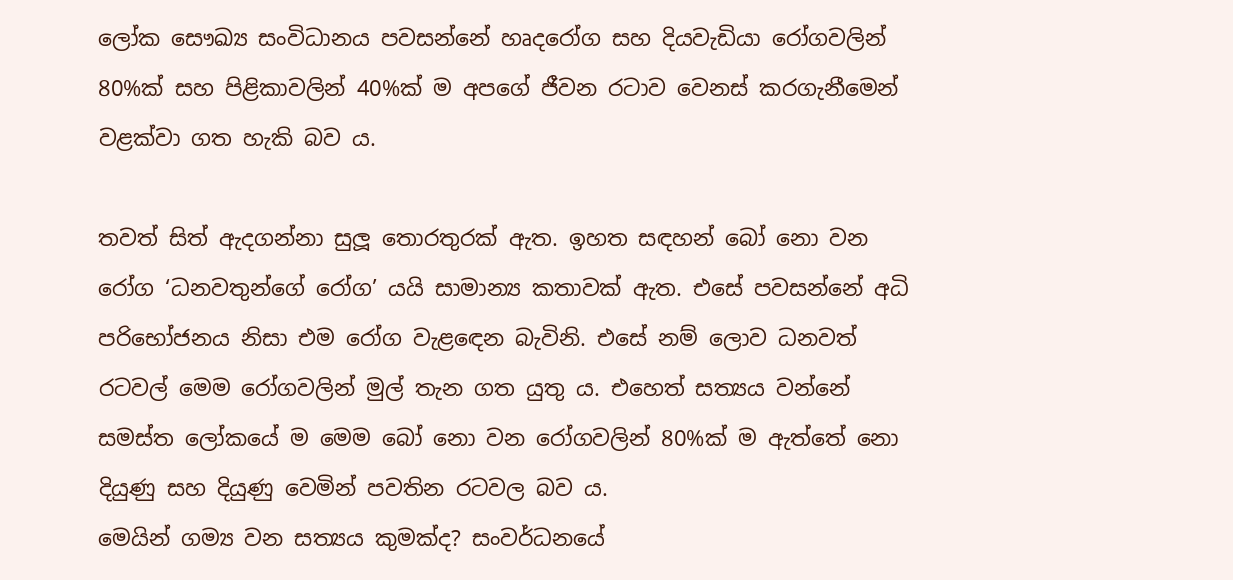ලෝක සෞඛ්‍ය සංවිධානය පවසන්නේ හෘදරෝග සහ දියවැඩියා රෝගවලින් 80%ක් සහ පිළිකාවලින් 40%ක් ම අපගේ ජීවන රටාව වෙනස් කරගැනීමෙන් වළක්වා ගත හැකි බව ය.

තවත් සිත් ඇදගන්නා සුලූ තොරතුරක් ඇත. ඉහත සඳහන් බෝ නො වන රෝග ‘ධනවතුන්ගේ රෝග’ යයි සාමාන්‍ය කතාවක් ඇත. එසේ පවසන්නේ අධි පරිභෝජනය නිසා එම රෝග වැළඳෙන බැවිනි. එසේ නම් ලොව ධනවත් රටවල් මෙම රෝගවලින් මුල් තැන ගත යුතු ය. එහෙත් සත්‍යය වන්නේ සමස්ත ලෝකයේ ම මෙම බෝ නො වන රෝගවලින් 80%ක් ම ඇත්තේ නො දියුණු සහ දියුණු වෙමින් පවතින රටවල බව ය.
මෙයින් ගම්‍ය වන සත්‍යය කුමක්ද? සංවර්ධනයේ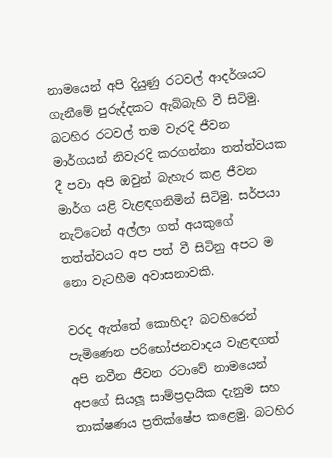නාමයෙන් අපි දියුණු රටවල් ආදර්ශයට ගැනීමේ පුරුද්දකට ඇබ්බැහි වී සිටිමු. බටහිර රටවල් තම වැරදි ජීවන මාර්ගයන් නිවැරදි කරගන්නා තත්ත්වයක දී පවා අපි ඔවුන් බැහැර කළ ජීවන මාර්ග යළි වැළඳගනිමින් සිටිමු. සර්පයා නැට්ටෙන් අල්ලා ගත් අයකුගේ තත්ත්වයට අප පත් වී සිටිනු අපට ම නො වැටහීම අවාසනාවකි.

වරද ඇත්තේ කොහිද? බටහිරෙන් පැමිණෙන පරිභෝජනවාදය වැළඳගත් අපි නවීන ජීවන රටාවේ නාමයෙන් අපගේ සියලූ සාම්ප්‍රදායික දැනුම සහ තාක්ෂණය ප්‍රතික්ෂේප කළෙමු. බටහිර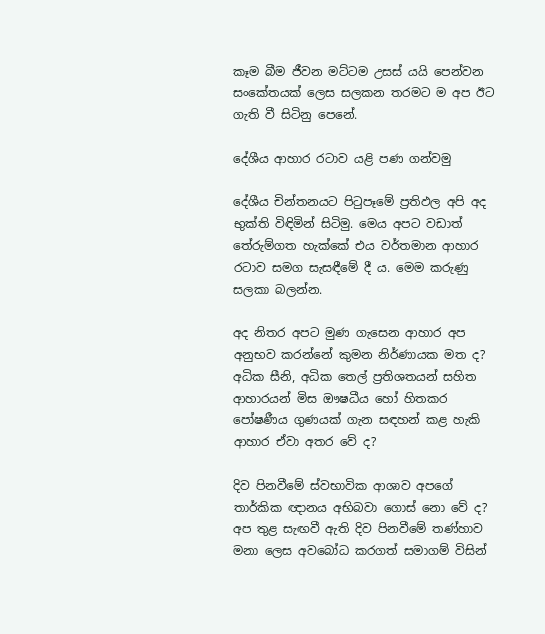කෑම බීම ජීවන මට්ටම උසස් යයි පෙන්වන සංකේතයක් ලෙස සලකන තරමට ම අප ඊට ගැති වී සිටිනු පෙනේ.

දේශීය ආහාර රටාව යළි පණ ගන්වමු

දේශීය චින්තනයට පිටුපෑමේ ප්‍රතිඵල අපි අද භුක්ති විඳිමින් සිටිමු. මෙය අපට වඩාත් තේරුම්ගත හැක්කේ එය වර්තමාන ආහාර රටාව සමග සැසඳීමේ දී ය. මෙම කරුණු සලකා බලන්න.

අද නිතර අපට මුණ ගැසෙන ආහාර අප අනුභව කරන්නේ කුමන නිර්ණායක මත ද? අධික සීනි, අධික තෙල් ප්‍රතිශතයන් සහිත ආහාරයන් මිස ඖෂධීය හෝ හිතකර පෝෂණීය ගුණයක් ගැන සඳහන් කළ හැකි ආහාර ඒවා අතර වේ ද?

දිව පිනවීමේ ස්වභාවික ආශාව අපගේ තාර්කික ඥානය අභිබවා ගොස් නො වේ ද? අප තුළ සැඟවී ඇති දිව පිනවීමේ තණ්හාව මනා ලෙස අවබෝධ කරගත් සමාගම් විසින්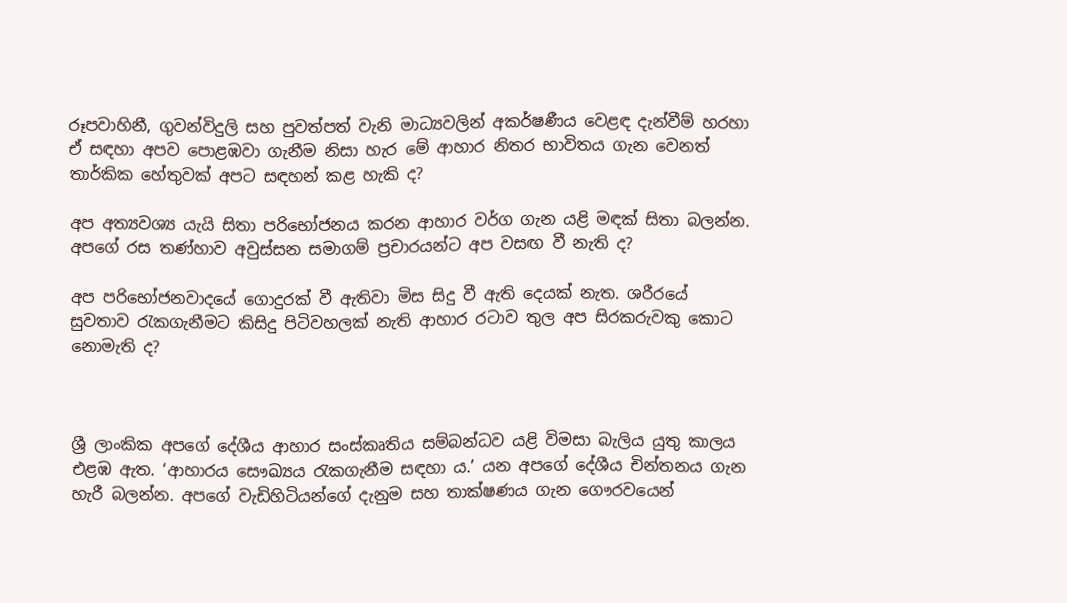රූපවාහිනී, ගුවන්විදුලි සහ පුවත්පත් වැනි මාධ්‍යවලින් අකර්ෂණීය වෙළඳ දැන්වීම් හරහා ඒ සඳහා අපව පොළඹවා ගැනීම නිසා හැර මේ ආහාර නිතර භාවිතය ගැන වෙනත් තාර්කික හේතුවක් අපට සඳහන් කළ හැකි ද?

අප අත්‍යවශ්‍ය යැයි සිතා පරිභෝජනය කරන ආහාර වර්ග ගැන යළි මඳක් සිතා බලන්න. අපගේ රස තණ්හාව අවුස්සන සමාගම් ප්‍රචාරයන්ට අප වසඟ වී නැති ද?

අප පරිභෝජනවාදයේ ගොදුරක් වී ඇතිවා මිස සිදු වී ඇති දෙයක් නැත. ශරීරයේ සුවතාව රැකගැනීමට කිසිදු පිටිවහලක් නැති ආහාර රටාව තුල අප සිරකරුවකු කොට නොමැති ද?



ශ්‍රී ලාංකික අපගේ දේශීය ආහාර සංස්කෘතිය සම්බන්ධව යළි විමසා බැලිය යුතු කාලය එළඹ ඇත. ‘ආහාරය සෞඛ්‍යය රැකගැනීම සඳහා ය.’ යන අපගේ දේශීය චින්තනය ගැන හැරී බලන්න. අපගේ වැඩිහිටියන්ගේ දැනුම සහ තාක්ෂණය ගැන ගෞරවයෙන්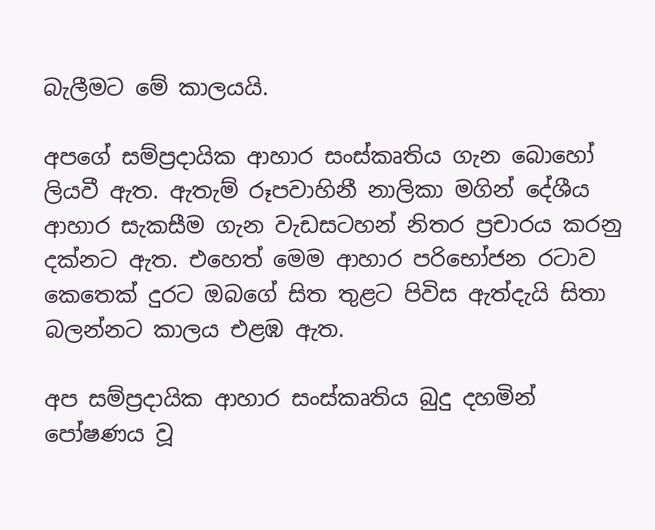බැලීමට මේ කාලයයි.

අපගේ සම්ප්‍රදායික ආහාර සංස්කෘතිය ගැන බොහෝ ලියවී ඇත. ඇතැම් රූපවාහිනී නාලිකා මගින් දේශීය ආහාර සැකසීම ගැන වැඩසටහන් නිතර ප්‍රචාරය කරනු දක්නට ඇත. එහෙත් මෙම ආහාර පරිභෝජන රටාව කෙතෙක් දුරට ඔබගේ සිත තුළට පිවිස ඇත්දැයි සිතා බලන්නට කාලය එළඹ ඇත.

අප සම්ප්‍රදායික ආහාර සංස්කෘතිය බුදු දහමින් පෝෂණය වූ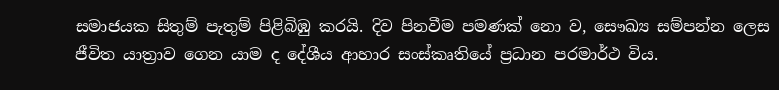සමාජයක සිතුම් පැතුම් පිළිබිඹු කරයි. දිව පිනවීම පමණක් නො ව, සෞඛ්‍ය සම්පන්න ලෙස ජීවිත යාත්‍රාව ගෙන යාම ද දේශීය ආහාර සංස්කෘතියේ ප්‍රධාන පරමාර්ථ විය.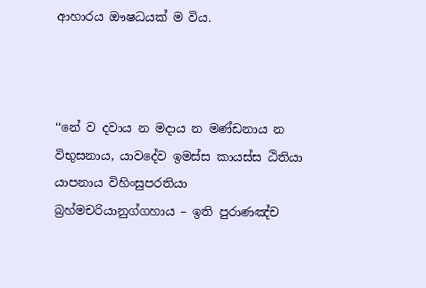ආහාරය ඖෂධයක් ම විය.



‘‘නේ ව දවාය න මදාය න මණ්ඩනාය න විභුසනාය, යාවදේව ඉමස්ස කායස්ස ඨිතියා යාපනාය විහිංසුපරතියා බ්‍රහ්මචරියානුග්ගහාය – ඉති පුරාණඤ්ච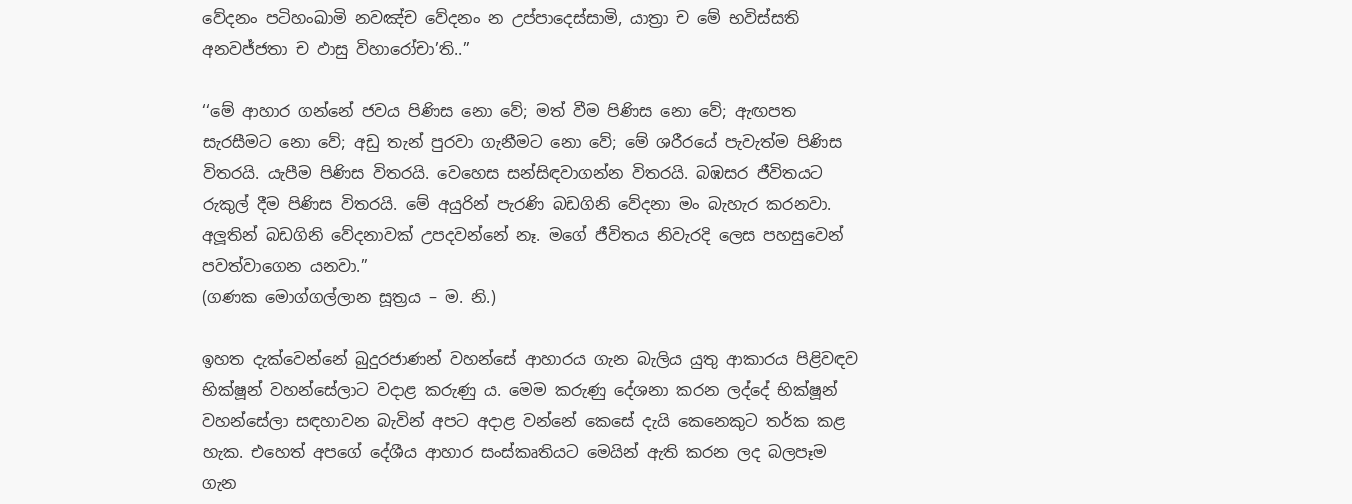වේදනං පටිහංඛාමි නවඤ්ච වේදනං න උප්පාදෙස්සාමි, යාත්‍රා ච මේ භවිස්සති අනවජ්ජතා ච ඵාසු විහාරෝචා’ති..”

‘‘මේ ආහාර ගන්නේ ජවය පිණිස නො වේ; මත් වීම පිණිස නො වේ; ඇඟපත සැරසීමට නො වේ; අඩු තැන් පුරවා ගැනීමට නො වේ; මේ ශරීරයේ පැවැත්ම පිණිස විතරයි. යැපීම පිණිස විතරයි. වෙහෙස සන්සිඳවාගන්න විතරයි. බඹසර ජීවිතයට රුකුල් දීම පිණිස විතරයි. මේ අයුරින් පැරණි බඩගිනි වේදනා මං බැහැර කරනවා. අලූතින් බඩගිනි වේදනාවක් උපදවන්නේ නෑ. මගේ ජීවිතය නිවැරදි ලෙස පහසුවෙන් පවත්වාගෙන යනවා.”
(ගණක මොග්ගල්ලාන සූත්‍රය – ම. නි.)

ඉහත දැක්වෙන්නේ බුදුරජාණන් වහන්සේ ආහාරය ගැන බැලිය යුතු ආකාරය පිළිවඳව භික්ෂූන් වහන්සේලාට වදාළ කරුණු ය. මෙම කරුණු දේශනා කරන ලද්දේ භික්ෂූන් වහන්සේලා සඳහාවන බැවින් අපට අදාළ වන්නේ කෙසේ දැයි කෙනෙකුට තර්ක කළ හැක. එහෙත් අපගේ දේශීය ආහාර සංස්කෘතියට මෙයින් ඇති කරන ලද බලපෑම ගැන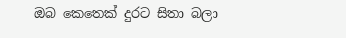ඔබ කෙතෙක් දුරට සිතා බලා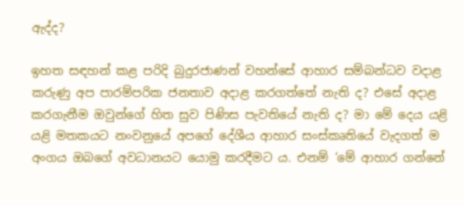ඇද්ද?

ඉහත සඳහන් කළ පරිදි බුදුරජාණන් වහන්සේ ආහාර සම්බන්ධව වදාළ කරුණු අප පාරම්පරික ජනතාව අදාළ කරගත්තේ නැති ද? එසේ අදාළ කරගැනීම ඔවුන්ගේ හිත සුව පිණිස පැවතියේ නැති ද? මා මේ දෙය යළි යළි මතකයට නංවනුයේ අපගේ දේශීය ආහාර සංස්කෘතියේ වැදගත් ම අංගය ඔබගේ අවධානයට යොමු කරදීමට ය. එනම් ‘මේ ආහාර ගන්නේ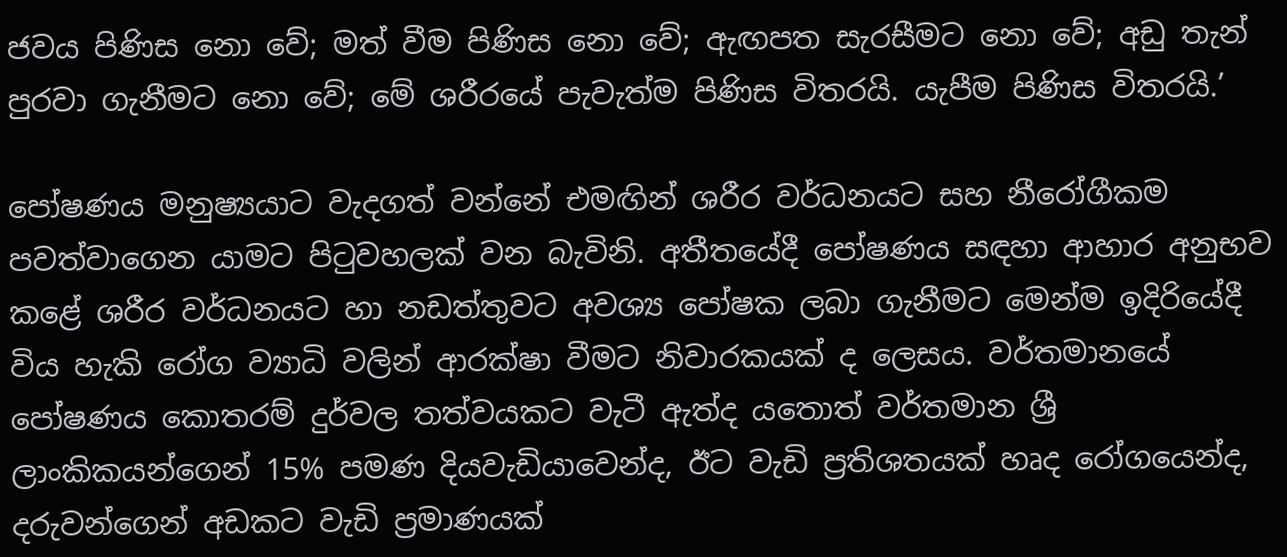ජවය පිණිස නො වේ; මත් වීම පිණිස නො වේ; ඇඟපත සැරසීමට නො වේ; අඩු තැන් පුරවා ගැනීමට නො වේ; මේ ශරීරයේ පැවැත්ම පිණිස විතරයි. යැපීම පිණිස විතරයි.’

පෝෂණය මනුෂ්‍යයාට වැදගත් වන්නේ එමඟින් ශරීර වර්ධනයට සහ නීරෝගීකම පවත්වාගෙන යාමට පිටුවහලක් වන බැවිනි. අතීතයේදී පෝෂණය සඳහා ආහාර අනුභව කළේ ශරීර වර්ධනයට හා නඩත්තුවට අවශ්‍ය පෝෂක ලබා ගැනීමට මෙන්ම ඉදිරියේදී විය හැකි රෝග ව්‍යාධි වලින් ආරක්ෂා වීමට නිවාරකයක් ද ලෙසය. වර්තමානයේ පෝෂණය කොතරම් දුර්වල තත්වයකට වැටී ඇත්ද යතොත් වර්තමාන ශ්‍රී ලාංකිකයන්ගෙන් 15% පමණ දියවැඩියාවෙන්ද, ඊට වැඩි ප්‍රතිශතයක් හෘද රෝගයෙන්ද, දරුවන්ගෙන් අඩකට වැඩි ප්‍රමාණයක්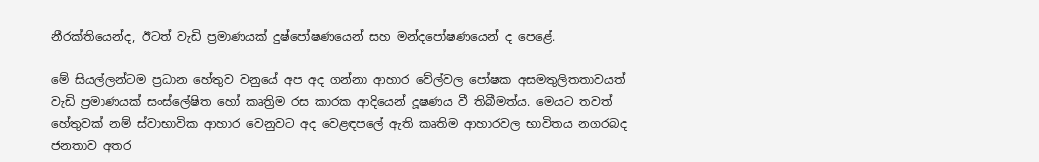නීරක්තියෙන්ද, ඊටත් වැඩි ප්‍රමාණයක් දුෂ්පෝෂණයෙන් සහ මන්දපෝෂණයෙන් ද පෙළේ.

මේ සියල්ලන්ටම ප්‍රධාන හේතුව වනුයේ අප අද ගන්නා ආහාර වේල්වල පෝෂක අසමතුලිතතාවයත් වැඩි ප්‍රමාණයක් සංස්ලේෂිත හෝ කෘත්‍රිම රස කාරක ආදියෙන් දූෂණය වී තිබීමත්ය. මෙයට තවත් හේතුවක් නම් ස්වාභාවික ආහාර වෙනුවට අද වෙළඳපලේ ඇති කෘතිම ආහාරවල භාවිතය නගරබද ජනතාව අතර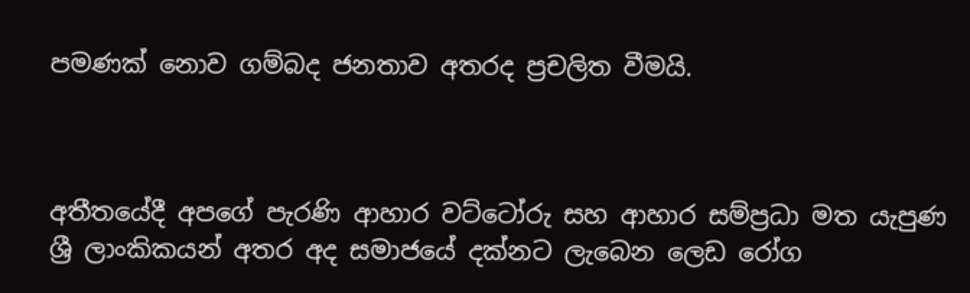පමණක් නොව ගම්බද ජනතාව අතරද ප්‍රචලිත වීමයි.



අතීතයේදී අපගේ පැරණි ආහාර වට්ටෝරු සහ ආහාර සම්ප්‍රධා මත යැපුණ ශ්‍රී ලාංකිකයන් අතර අද සමාජයේ දක්නට ලැබෙන ලෙඩ රෝග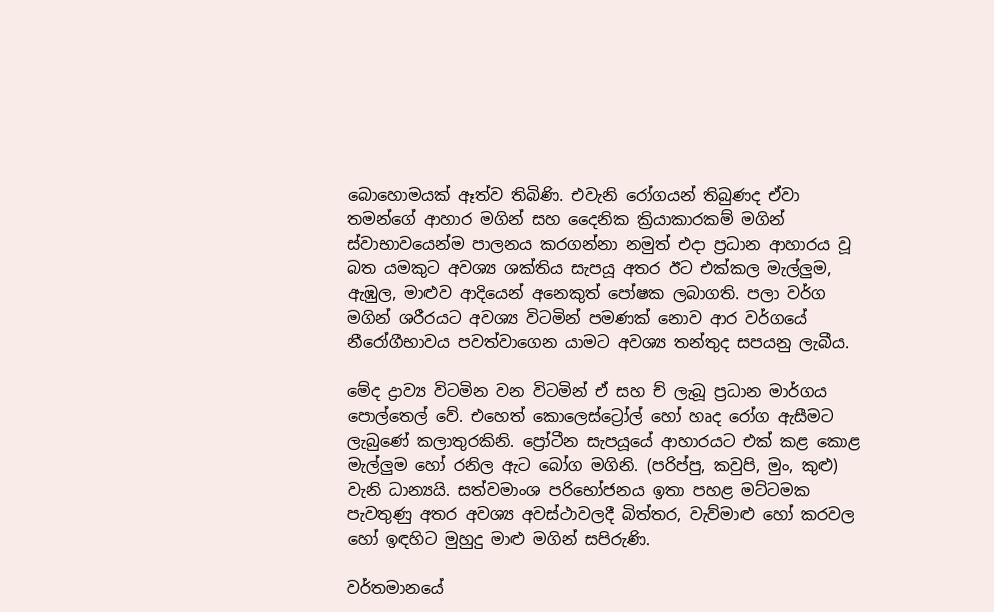බොහොමයක් ඈත්ව තිබිණි. එවැනි රෝගයන් තිබුණද ඒවා තමන්ගේ ආහාර මගින් සහ දෛනික ක්‍රියාකාරකම් මගින් ස්වාභාවයෙන්ම පාලනය කරගන්නා නමුත් එදා ප්‍රධාන ආහාරය වූ බත යමකුට අවශ්‍ය ශක්තිය සැපයූ අතර ඊට එක්කල මැල්ලුම, ඇඹුල, මාළුව ආදියෙන් අනෙකුත් පෝෂක ලබාගති. පලා වර්ග මගින් ශරීරයට අවශ්‍ය විටමින් පමණක් නොව ආර වර්ගයේ නීරෝගීභාවය පවත්වාගෙන යාමට අවශ්‍ය තන්තුද සපයනු ලැබීය.

මේද ද්‍රාව්‍ය විටමින වන විටමින් ඒ සහ ච් ලැබූ ප්‍රධාන මාර්ගය පොල්තෙල් වේ. එහෙත් කොලෙස්ට්‍රෝල් හෝ හෘද රෝග ඇසීමට ලැබුණේ කලාතුරකිනි. ප්‍රෝටීන සැපයූයේ ආහාරයට එක් කළ කොළ මැල්ලුම හෝ රනිල ඇට බෝග මගිනි. (පරිප්පු, කවුපි, මුං, කුළු) වැනි ධාන්‍යයි. සත්වමාංශ පරිභෝජනය ඉතා පහළ මට්ටමක පැවතුණු අතර අවශ්‍ය අවස්ථාවලදී බිත්තර, වැව්මාළු හෝ කරවල හෝ ඉඳහිට මුහුදු මාළු මගින් සපිරුණි.

වර්තමානයේ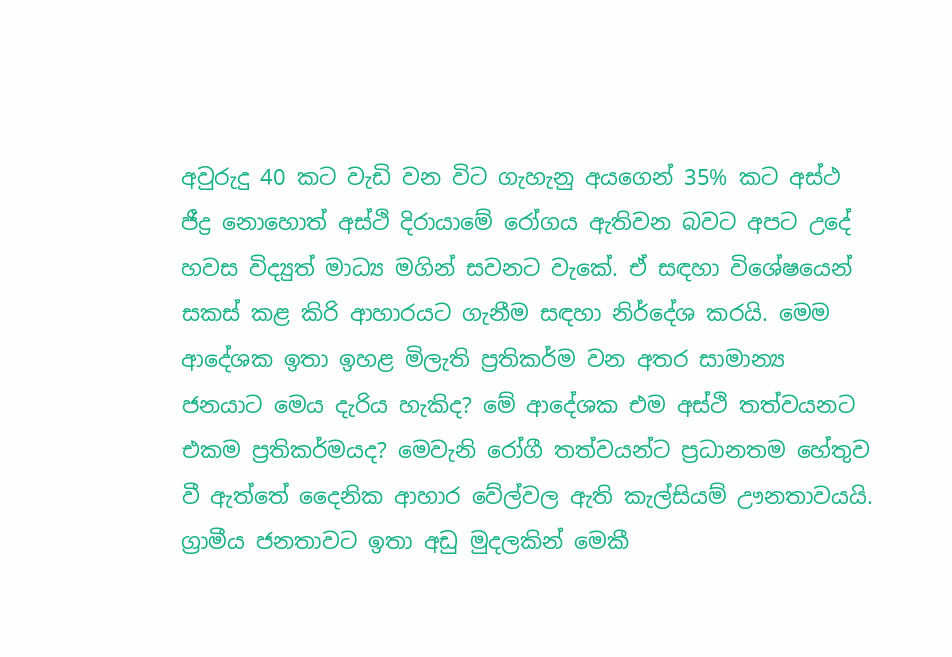අවුරුදු 40 කට වැඩි වන විට ගැහැනු අයගෙන් 35% කට අස්ථ ජීද්‍ර නොහොත් අස්ථි දිරායාමේ රෝගය ඇතිවන බවට අපට උදේ හවස විද්‍යුත් මාධ්‍ය මගින් සවනට වැකේ. ඒ සඳහා විශේෂයෙන් සකස් කළ කිරි ආහාරයට ගැනීම සඳහා නිර්දේශ කරයි. මෙම ආදේශක ඉතා ඉහළ මිලැති ප්‍රතිකර්ම වන අතර සාමාන්‍ය ජනයාට මෙය දැරිය හැකිද? මේ ආදේශක එම අස්ථි තත්වයනට එකම ප්‍රතිකර්මයද? මෙවැනි රෝගී තත්වයන්ට ප්‍රධානතම හේතුව වී ඇත්තේ දෛනික ආහාර වේල්වල ඇති කැල්සියම් ඌනතාවයයි. ග්‍රාමීය ජනතාවට ඉතා අඩු මුදලකින් මෙකී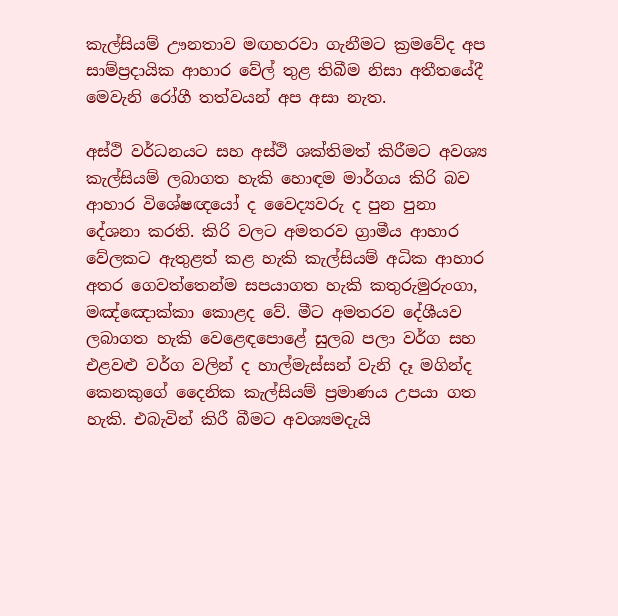කැල්සියම් ඌනතාව මඟහරවා ගැනීමට ක්‍රමවේද අප සාම්ප්‍රදායික ආහාර වේල් තුළ තිබීම නිසා අතීතයේදී මෙවැනි රෝගී තත්වයන් අප අසා නැත.

අස්ථි වර්ධනයට සහ අස්ථි ශක්තිමත් කිරීමට අවශ්‍ය කැල්සියම් ලබාගත හැකි හොඳම මාර්ගය කිරි බව ආහාර විශේෂඥයෝ ද වෛද්‍යවරු ද පුන පුනා දේශනා කරති. කිරි වලට අමතරව ග්‍රාමීය ආහාර වේලකට ඇතුළත් කළ හැකි කැල්සියම් අධික ආහාර අතර ගෙවත්තෙන්ම සපයාගත හැකි කතුරුමුරුංගා, මඤ්ඤොක්කා කොළද වේ. මීට අමතරව දේශීයව ලබාගත හැකි වෙළෙඳපොළේ සුලබ පලා වර්ග සහ එළවළු වර්ග වලින් ද හාල්මැස්සන් වැනි දෑ මගින්ද කෙනකුගේ දෛනික කැල්සියම් ප්‍රමාණය උපයා ගත හැකි. එබැවින් කිරී බීමට අවශ්‍යමදැයි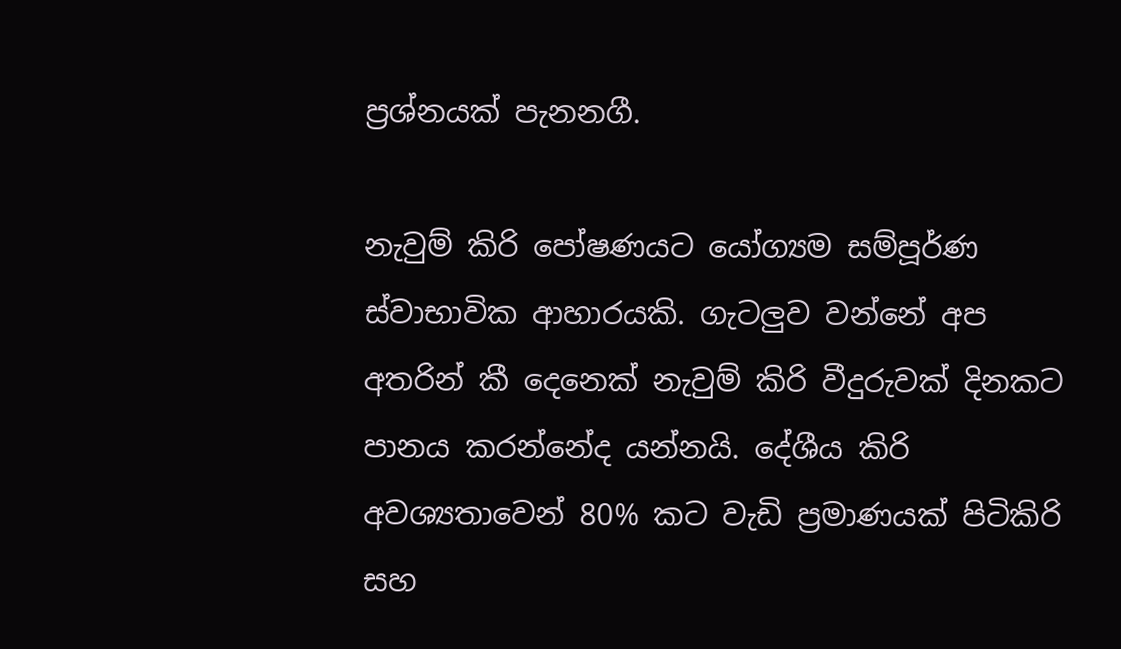ප්‍රශ්නයක් පැනනගී.

නැවුම් කිරි පෝෂණයට යෝග්‍යම සම්පූර්ණ ස්වාභාවික ආහාරයකි. ගැටලුව වන්නේ අප අතරින් කී දෙනෙක් නැවුම් කිරි වීදුරුවක් දිනකට පානය කරන්නේද යන්නයි. දේශීය කිරි අවශ්‍යතාවෙන් 80% කට වැඩි ප්‍රමාණයක් පිටිකිරි සහ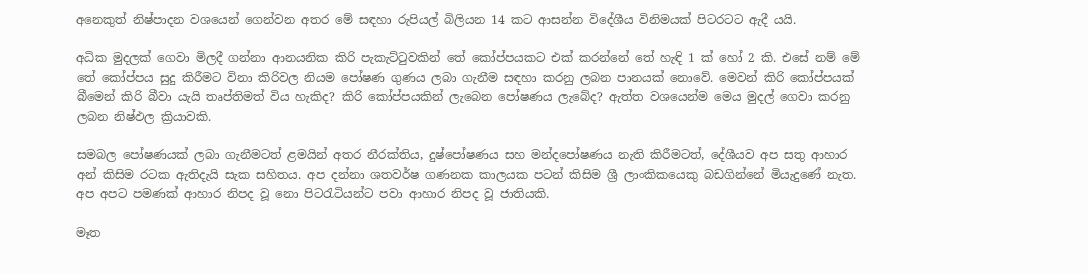අනෙකුත් නිෂ්පාදන වශයෙන් ගෙන්වන අතර මේ සඳහා රුපියල් බිලියන 14 කට ආසන්න විදේශීය විනිමයක් පිටරටට ඇදී යයි.

අධික මුදලක් ගෙවා මිලදී ගන්නා ආනයනික කිරි පැකැට්ටුවකින් තේ කෝප්පයකට එක් කරන්නේ තේ හැඳි 1 ක් හෝ 2 කි. එසේ නම් මේ තේ කෝප්පය සුදු කිරීමට විනා කිරිවල නියම පෝෂණ ගුණය ලබා ගැනීම සඳහා කරනු ලබන පානයක් නොවේ. මෙවන් කිරි කෝප්පයක් බීමෙන් කිරි බීවා යැයි තෘප්තිමත් විය හැකිද? කිරි කෝප්පයකින් ලැබෙන පෝෂණය ලැබේද? ඇත්ත වශයෙන්ම මෙය මුදල් ගෙවා කරනු ලබන නිෂ්ඵල ක්‍රියාවකි.

සමබල පෝෂණයක් ලබා ගැනීමටත් ළමයින් අතර නීරක්තිය, දුෂ්පෝෂණය සහ මන්දපෝෂණය නැති කිරීමටත්, දේශීයව අප සතු ආහාර අන් කිසිම රටක ඇතිදැයි සැක සහිතය. අප දන්නා ශතවර්ෂ ගණනක කාලයක පටන් කිසිම ශ්‍රී ලාංකිකයෙකු බඩගින්නේ මියැදුණේ නැත. අප අපට පමණක් ආහාර නිපද වූ නො පිටරැටියන්ට පවා ආහාර නිපද වූ ජාතියකි.

මෑත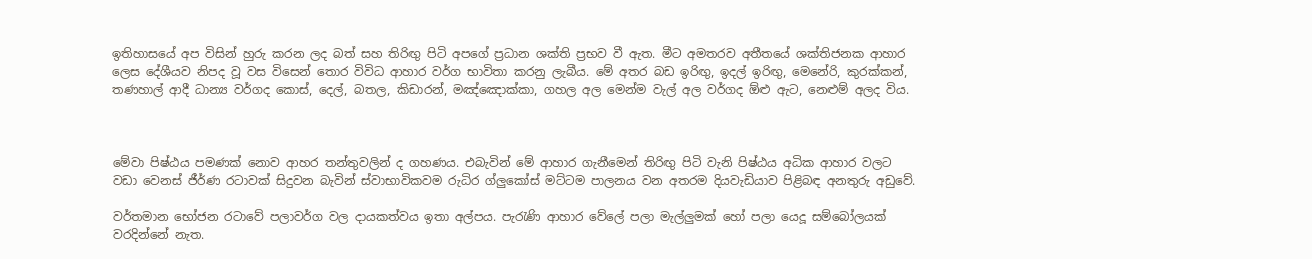ඉතිහාසයේ අප විසින් හුරු කරන ලද බත් සහ තිරිඟු පිටි අපගේ ප්‍රධාන ශක්ති ප්‍රභව වී ඇත. මීට අමතරව අතීතයේ ශක්තිජනක ආහාර ලෙස දේශීයව නිපද වූ වස විසෙන් තොර විවිධ ආහාර වර්ග භාවිතා කරනු ලැබීය. මේ අතර බඩ ඉරිඟු, ඉදල් ඉරිඟු, මෙනේරි, කුරක්කන්, තණහාල් ආදී ධාන්‍ය වර්ගද කොස්, දෙල්, බතල, කිඩාරන්, මඤ්ඤොක්කා, ගහල අල මෙන්ම වැල් අල වර්ගද ඕළු ඇට, නෙළුම් අලද විය.



මේවා පිෂ්ඨය පමණක් නොව ආහර තන්තුවලින් ද ගහණය. එබැවින් මේ ආහාර ගැනීමෙන් තිරිඟු පිටි වැනි පිෂ්ඨය අධික ආහාර වලට වඩා වෙනස් ජීර්ණ රටාවක් සිදුවන බැවින් ස්වාභාවිකවම රුධිර ග්ලුකෝස් මට්ටම පාලනය වන අතරම දියවැඩියාව පිළිබඳ අනතුරු අඩුවේ.

වර්තමාන භෝජන රටාවේ පලාවර්ග වල දායකත්වය ඉතා අල්පය. පැරැණි ආහාර වේලේ පලා මැල්ලුමක් හෝ පලා යෙදූ සම්බෝලයක් වරදින්නේ නැත.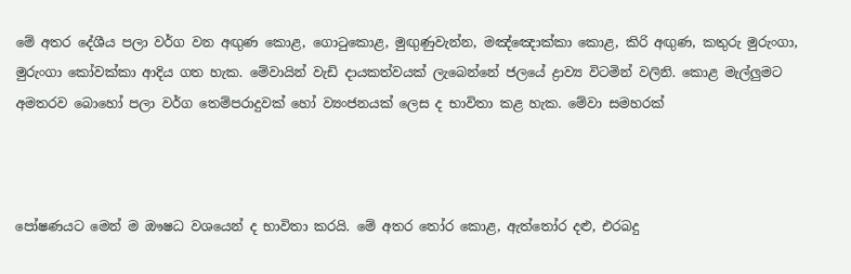මේ අතර දේශීය පලා වර්ග වන අඟුණ කොළ, ගොටුකොළ, මුඟුණුවැන්න, මඤ්ඤොක්කා කොළ, කිරි අඟුණ, කතුරු මුරුංගා, මුරුංගා කෝවක්කා ආදිය ගත හැක. මේවායින් වැඩි දායකත්වයක් ලැබෙන්නේ ජලයේ ද්‍රාව්‍ය විටමින් වලිනි. කොළ මැල්ලුමට අමතරව බොහෝ පලා වර්ග තෙම්පරාදුවක් හෝ ව්‍යංජනයක් ලෙස ද භාවිතා කළ හැක. මේවා සමහරක්



පෝෂණයට මෙන් ම ඖෂධ වශයෙන් ද භාවිතා කරයි. මේ අතර තෝර කොළ, ඇත්තෝර දළු, එරබදු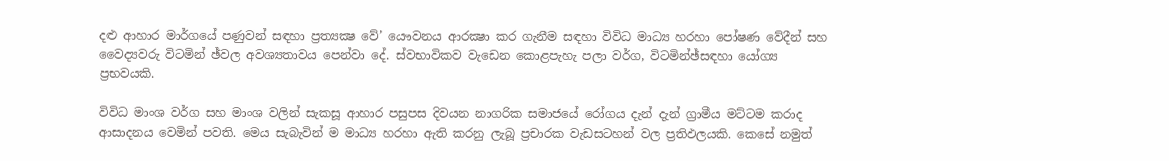දළු ආහාර මාර්ගයේ පණුවන් සඳහා ප්‍රත්‍යක්‍ෂ වේ’ යෞවනය ආරක්‍ෂා කර ගැනීම සඳහා විවිධ මාධ්‍ය හරහා පෝෂණ වේදීන් සහ වෛද්‍යවරු විටමින් ඡ්වල අවශ්‍යතාවය පෙන්වා දේ. ස්වභාවිකව වැඩෙන කොළපැහැ පලා වර්ග, විටමින්ඡ්සඳහා යෝග්‍ය ප්‍රභවයකි.

විවිධ මාංශ වර්ග සහ මාංශ වලින් සැකසූ ආහාර පසුපස දිවයන නාගරික සමාජයේ රෝගය දැන් දැන් ග්‍රාමීය මට්ටම කරාද ආසාදනය වෙමින් පවති. මෙය සැබැවින් ම මාධ්‍ය හරහා ඇති කරනු ලැබූ ප්‍රචාරක වැඩසටහන් වල ප්‍රතිඵලයකි. කෙසේ නමුත්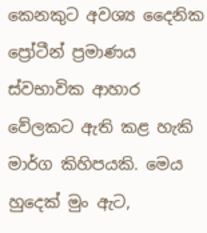කෙනකුට අවශ්‍ය දෛනික ප්‍රෝටීන් ප්‍රමාණය ස්වභාවික ආහාර වේලකට ඇති කළ හැකි මාර්ග කිහිපයකි. මෙය හුදෙක් මුං ඇට,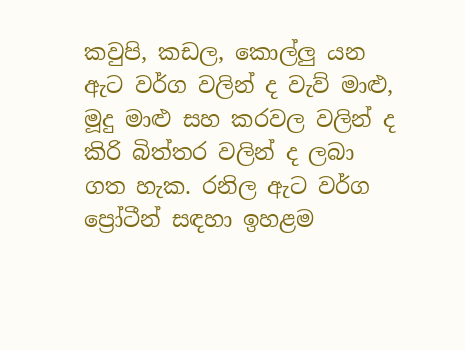කවුපි, කඩල, කොල්ලු යන ඇට වර්ග වලින් ද වැව් මාළු, මූදු මාළු සහ කරවල වලින් ද කිරි බිත්තර වලින් ද ලබා ගත හැක. රනිල ඇට වර්ග ප්‍රෝටීන් සඳහා ඉහළම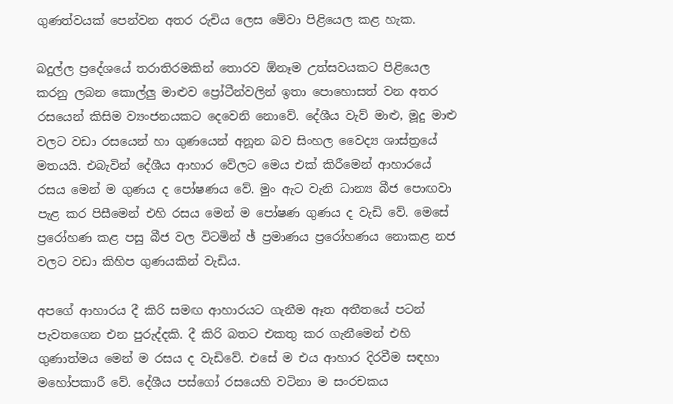ගුණත්වයක් පෙන්වන අතර රුචිය ලෙස මේවා පිළියෙල කළ හැක.

බදුල්ල ප්‍රදේශයේ තරාතිරමකින් තොරව ඕනෑම උත්සවයකට පිළියෙල කරනු ලබන කොල්ලු මාළුව ප්‍රෝටීන්වලින් ඉතා පොහොසත් වන අතර රසයෙන් කිසිම ව්‍යංජනයකට දෙවෙනි නොවේ. දේශීය වැව් මාළු, මූදු මාළු වලට වඩා රසයෙන් හා ගුණයෙන් අනූන බව සිංහල වෛද්‍ය ශාස්ත්‍රයේ මතයයි. එබැවින් දේශීය ආහාර වේලට මෙය එක් කිරීමෙන් ආහාරයේ රසය මෙන් ම ගුණය ද පෝෂණය වේ. මුං ඇට වැනි ධාන්‍ය බීජ පොඟවා පැළ කර පිසීමෙන් එහි රසය මෙන් ම පෝෂණ ගුණය ද වැඩි වේ. මෙසේ ප්‍රරෝහණ කළ පසු බීජ වල විටමින් ඡ් ප්‍රමාණය ප්‍රරෝහණය නොකළ නජ වලට වඩා කිහිප ගුණයකින් වැඩිය.

අපගේ ආහාරය දී කිරි සමඟ ආහාරයට ගැනීම ඈත අතීතයේ පටන් පැවතගෙන එන පුරුද්දකි. දී කිරි බතට එකතු කර ගැනීමෙන් එහි ගුණාත්මය මෙන් ම රසය ද වැඩිවේ. එසේ ම එය ආහාර දිරවීම සඳහා මහෝපකාරී වේ. දේශීය පස්ගෝ රසයෙහි වටිනා ම සංරචකය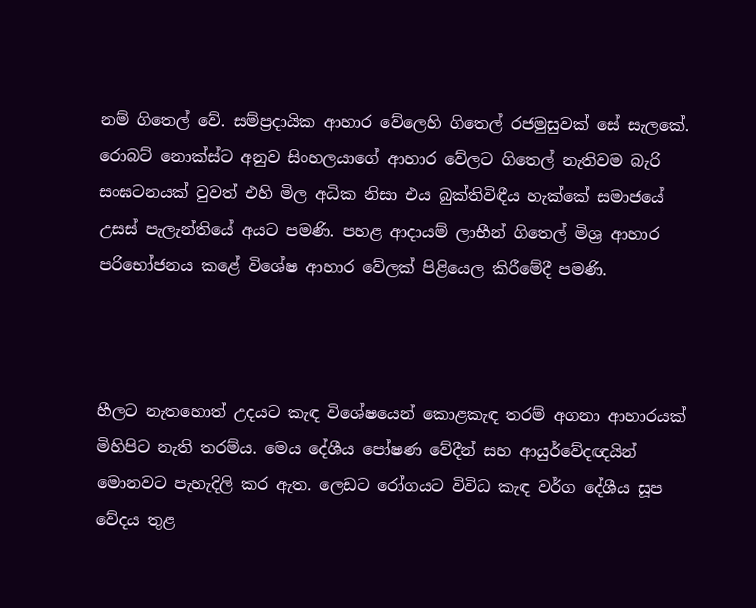නම් ගිතෙල් වේ. සම්ප්‍රදායික ආහාර වේලෙහි ගිතෙල් රජමුසුවක් සේ සැලකේ. රොබට් නොක්ස්ට අනුව සිංහලයාගේ ආහාර වේලට ගිතෙල් නැතිවම බැරි සංඝටනයක් වුවත් එහි මිල අධික නිසා එය බුක්තිවිඳීය හැක්කේ සමාජයේ උසස් පැලැන්තියේ අයට පමණි. පහළ ආදායම් ලාභීන් ගිතෙල් මිශ්‍ර ආහාර පරිභෝජනය කළේ විශේෂ ආහාර වේලක් පිළියෙල කිරීමේදී පමණි.



හීලට නැතහොත් උදයට කැඳ විශේෂයෙන් කොළකැඳ තරම් අගනා ආහාරයක් මිහිපිට නැති තරම්ය. මෙය දේශීය පෝෂණ වේදීන් සහ ආයුර්වේදඥයින් මොනවට පැහැදිලි කර ඇත. ලෙඩට රෝගයට විවිධ කැඳ වර්ග දේශීය සූප වේදය තුළ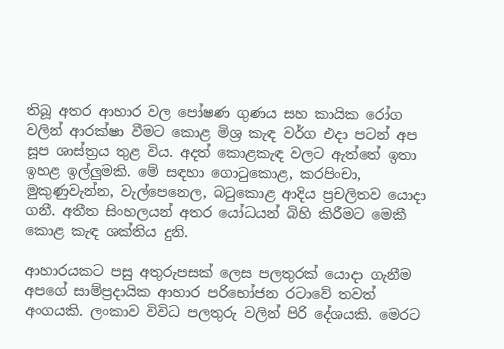තිබූ අතර ආහාර වල පෝෂණ ගුණය සහ කායික රෝග වලින් ආරක්ෂා වීමට කොළ මිශ්‍ර කැඳ වර්ග එදා පටන් අප සූප ශාස්ත්‍රය තුළ විය. අදත් කොළකැඳ වලට ඇත්තේ ඉතා ඉහළ ඉල්ලුමකි. මේ සඳහා ගොටුකොළ, කරපිංචා, මුකුණුවැන්න, වැල්පෙනෙල, බටුකොළ ආදිය ප්‍රචලිතව යොදා ගනී. අතීත සිංහලයන් අතර යෝධයන් බිහි කිරීමට මෙකී කොළ කැඳ ශක්තිය දුනි.

ආහාරයකට පසු අතුරුපසක් ලෙස පලතුරක් යොදා ගැනීම අපගේ සාම්ප්‍රදායික ආහාර පරිභෝජන රටාවේ තවත් අංගයකි. ලංකාව විවිධ පලතුරු වලින් පිරි දේශයකි. මෙරට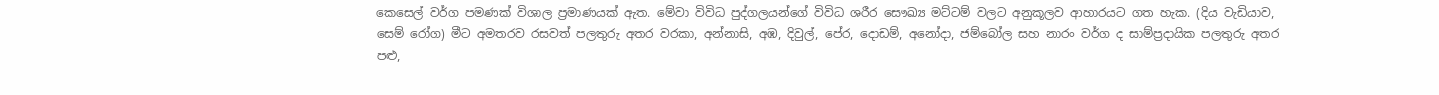කෙසෙල් වර්ග පමණක් විශාල ප්‍රමාණයක් ඇත. මේවා විවිධ පුද්ගලයන්ගේ විවිධ ශරීර සෞඛ්‍ය මට්ටම් වලට අනුකූලව ආහාරයට ගත හැක. (දිය වැඩියාව, සෙම් රෝග) මීට අමතරව රසවත් පලතුරු අතර වරකා, අන්නාසි, අඹ, දිවුල්, පේර, දොඩම්, අනෝදා, ජම්බෝල සහ නාරං වර්ග ද සාම්ප්‍රදායික පලතුරු අතර පළු,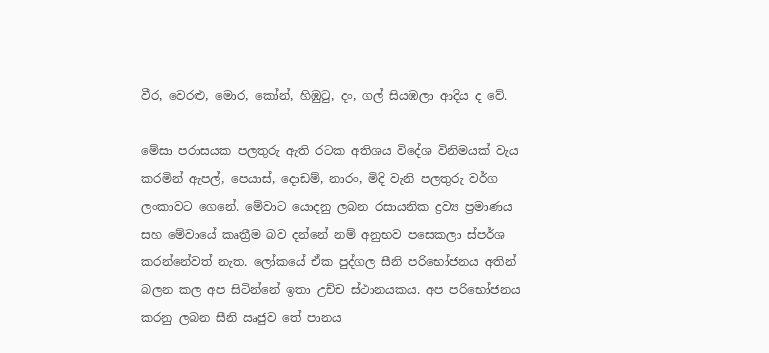වීර, වෙරළු, මොර, කෝන්, හිඹුටු, දං, ගල් සියඹලා ආදිය ද වේ.

මේසා පරාසයක පලතුරු ඇති රටක අතිශය විදේශ විනිමයක් වැය කරමින් ඇපල්, පෙයාස්, දොඩම්, නාරං, මිදි වැනි පලතුරු වර්ග ලංකාවට ගෙනේ. මේවාට යොදනු ලබන රසායනික ද්‍රව්‍ය ප්‍රමාණය සහ මේවායේ කෘත්‍රීම බව දන්නේ නම් අනුභව පසෙකලා ස්පර්ශ කරන්නේවත් නැත. ලෝකයේ ඒක පුද්ගල සීනි පරිභෝජනය අතින් බලන කල අප සිටින්නේ ඉතා උච්ච ස්ථානයකය. අප පරිභෝජනය කරනු ලබන සීනි ඍජුව තේ පානය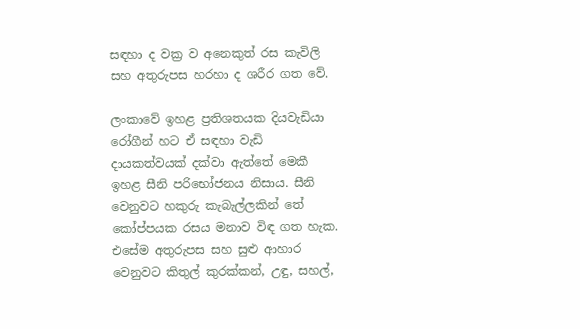සඳහා ද වක්‍ර ව අනෙකුත් රස කැවිලි සහ අතුරුපස හරහා ද ශරීර ගත වේ.

ලංකාවේ ඉහළ ප්‍රතිශතයක දියවැඩියා රෝගීන් හට ඒ සඳහා වැඩි දායකත්වයක් දක්වා ඇත්තේ මෙකී ඉහළ සීනි පරිභෝජනය නිසාය. සීනි වෙනුවට හකුරු කැබැල්ලකින් තේ කෝප්පයක රසය මනාව විඳ ගත හැක. එසේම අතුරුපස සහ සුළු ආහාර වෙනුවට කිතුල් කුරක්කන්, උඳු, සහල්,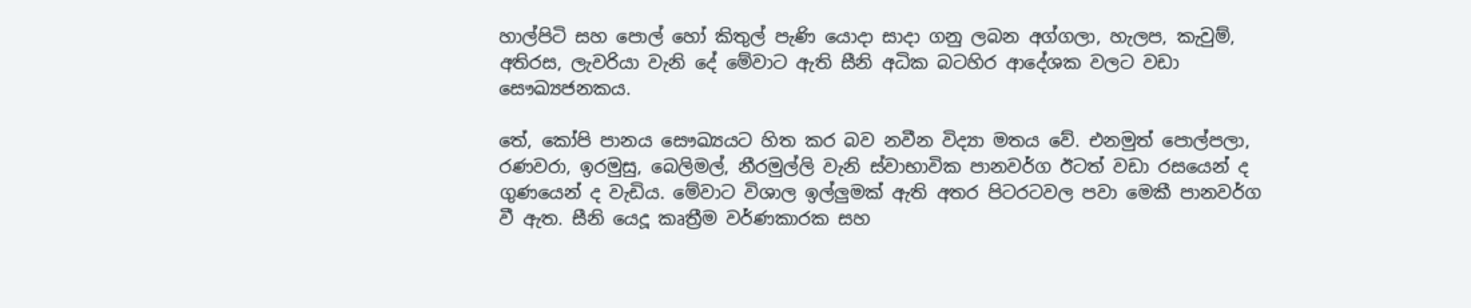හාල්පිටි සහ පොල් හෝ කිතුල් පැණි යොදා සාදා ගනු ලබන අග්ගලා, හැලප, කැවුම්, අතිරස, ලැවරියා වැනි දේ මේවාට ඇති සීනි අධික බටහිර ආදේශක වලට වඩා සෞඛ්‍යජනකය.

තේ, කෝපි පානය සෞඛ්‍යයට හිත කර බව නවීන විද්‍යා මතය වේ. එනමුත් පොල්පලා, රණවරා, ඉරමුසු, බෙලිමල්, නීරමුල්ලි වැනි ස්වාභාවික පානවර්ග ඊටත් වඩා රසයෙන් ද ගුණයෙන් ද වැඩිය. මේවාට විශාල ඉල්ලුමක් ඇති අතර පිටරටවල පවා මෙකී පානවර්ග වී ඇත. සීනි යෙදූ කෘත්‍රීම වර්ණකාරක සහ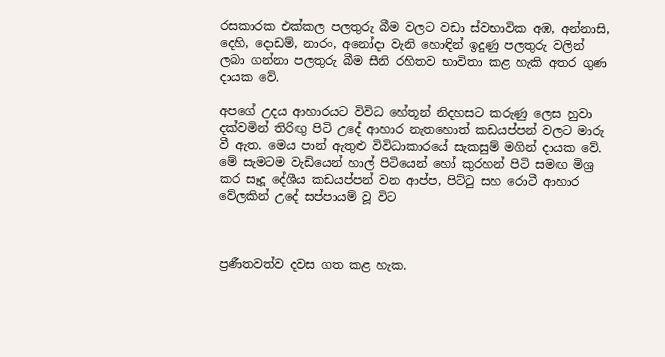රසකාරක එක්කල පලතුරු බීම වලට වඩා ස්වභාවික අඹ, අන්නාසි, දෙහි, දොඩම්, නාරං, අනෝදා වැනි හොඳින් ඉදුණු පලතුරු වලින් ලබා ගන්නා පලතුරු බීම සීනි රහිතව භාවිතා කළ හැකි අතර ගුණ දායක වේ.

අපගේ උදය ආහාරයට විවිධ හේතූන් නිදහසට කරුණු ලෙස හුවා දක්වමින් තිරිඟු පිටි උදේ ආහාර නැතහොත් කඩයප්පන් වලට මාරු වී ඇත. මෙය පාන් ඇතුළු විවිධාකාරයේ සැකසුම් මගින් දායක වේ. මේ සැමටම වැඩියෙන් හාල් පිටියෙන් හෝ කුරහන් පිටි සමඟ මිශ්‍ර කර සෑදූ දේශීය කඩයප්පන් වන ආප්ප, පිට්ටු සහ රොටී ආහාර වේලකින් උදේ සප්පායම් වූ විට



ප්‍රණීතවත්ව දවස ගත කළ හැක.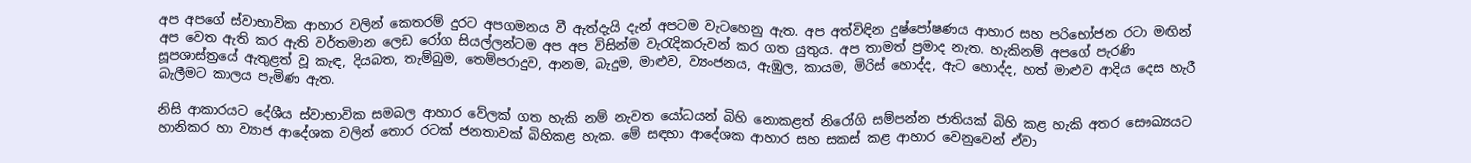අප අපගේ ස්වාභාවික ආහාර වලින් කෙතරම් දුරට අපගමනය වී ඇත්දැයි දැන් අපටම වැටහෙනු ඇත. අප අත්විඳින දුෂ්පෝෂණය ආහාර සහ පරිභෝජන රටා මඟින් අප වෙත ඇති කර ඇති වර්තමාන ලෙඩ රෝග සියල්ලන්ටම අප අප විසින්ම වැරැදිකරුවන් කර ගත යුතුය. අප තාමත් ප්‍රමාද නැත. හැකිනම් අපගේ පැරණි සූපශාස්ත්‍රයේ ඇතුළත් වූ කැඳ, දියබත, තැම්බුම, තෙම්පරාදුව, ආනම, බැදුම, මාළුව, ව්‍යංජනය, ඇඹුල, කායම, මිරිස් හොද්ද, ඇට හොද්ද, හත් මාළුව ආදිය දෙස හැරී බැලීමට කාලය පැමිණ ඇත.

නිසි ආකාරයට දේශීය ස්වාභාවික සමබල ආහාර වේලක් ගත හැකි නම් නැවත යෝධයන් බිහි නොකළත් නිරෝගි සම්පන්න ජාතියක් බිහි කළ හැකි අතර සෞඛ්‍යයට හානිකර හා ව්‍යාජ ආදේශක වලින් තොර රටක් ජනතාවක් බිහිකළ හැක. මේ සඳහා ආදේශක ආහාර සහ සකස් කළ ආහාර වෙනුවෙන් ඒවා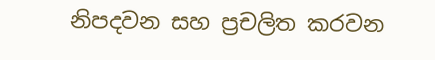නිපදවන සහ ප්‍රචලිත කරවන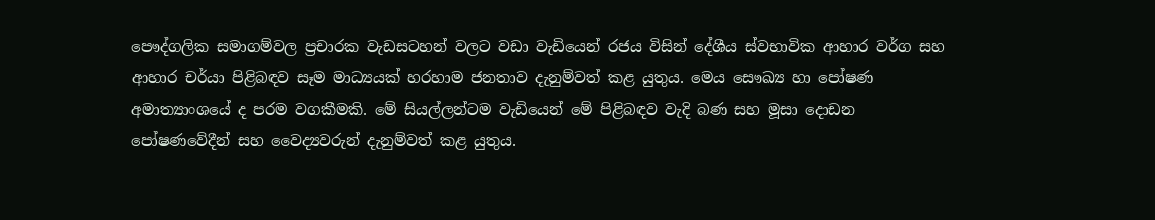පෞද්ගලික සමාගම්වල ප්‍රචාරක වැඩසටහන් වලට වඩා වැඩියෙන් රජය විසින් දේශීය ස්වභාවික ආහාර වර්ග සහ ආහාර චර්යා පිළිබඳව සෑම මාධ්‍යයක් හරහාම ජනතාව දැනුම්වත් කළ යුතුය. මෙය සෞඛ්‍ය හා පෝෂණ අමාත්‍යාංශයේ ද පරම වගකීමකි. මේ සියල්ලන්ටම වැඩියෙන් මේ පිළිබඳව වැදි බණ සහ මූසා දොඩන පෝෂණවේදීන් සහ වෛද්‍යවරුන් දැනුම්වත් කළ යුතුය.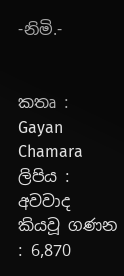-නිමි.-


කතෘ : Gayan Chamara
ලිපිය : අවවාද
කියවූ ගණන : 6,870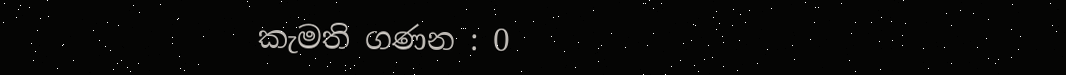කැමති ගණන : 0